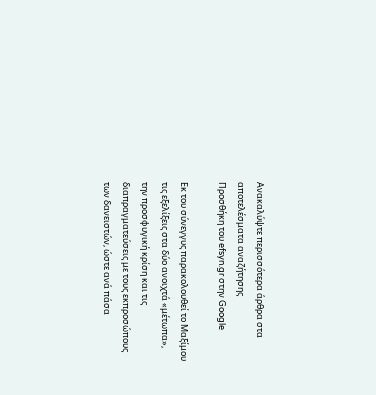Ανακαλύψτε περισσότερα άρθρα στα αποτελέσματα αναζήτησης
Προσθήκη του efsyn.gr στην Google

Εκ του σύνεγγυς παρακολουθεί το Μαξίμου τις εξελίξεις στα δύο ανοιχτά «μέτωπα», την προσφυγική κρίση και τις διαπραγματεύσεις με τους εκπροσώπους των δανειστών, ώστε ανά πάσα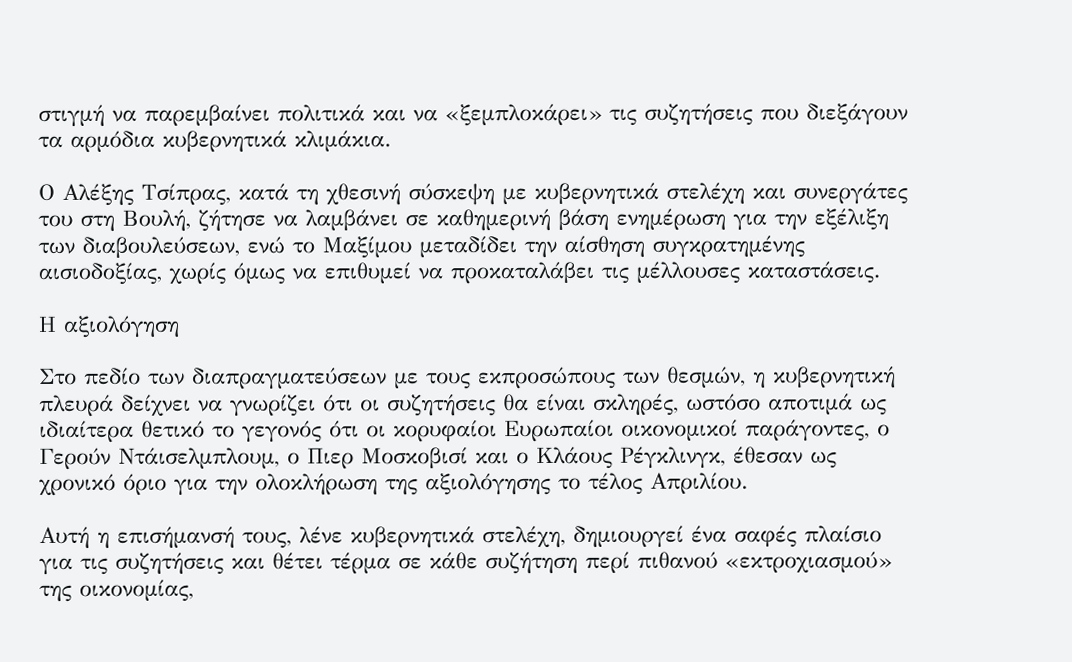στιγμή να παρεμβαίνει πολιτικά και να «ξεμπλοκάρει» τις συζητήσεις που διεξάγουν τα αρμόδια κυβερνητικά κλιμάκια.

Ο Αλέξης Τσίπρας, κατά τη χθεσινή σύσκεψη με κυβερνητικά στελέχη και συνεργάτες του στη Βουλή, ζήτησε να λαμβάνει σε καθημερινή βάση ενημέρωση για την εξέλιξη των διαβουλεύσεων, ενώ το Μαξίμου μεταδίδει την αίσθηση συγκρατημένης αισιοδοξίας, χωρίς όμως να επιθυμεί να προκαταλάβει τις μέλλουσες καταστάσεις.

Η αξιολόγηση

Στο πεδίο των διαπραγματεύσεων με τους εκπροσώπους των θεσμών, η κυβερνητική πλευρά δείχνει να γνωρίζει ότι οι συζητήσεις θα είναι σκληρές, ωστόσο αποτιμά ως ιδιαίτερα θετικό το γεγονός ότι οι κορυφαίοι Ευρωπαίοι οικονομικοί παράγοντες, ο Γερούν Ντάισελμπλουμ, ο Πιερ Μοσκοβισί και ο Κλάους Ρέγκλινγκ, έθεσαν ως χρονικό όριο για την ολοκλήρωση της αξιολόγησης το τέλος Απριλίου.

Αυτή η επισήμανσή τους, λένε κυβερνητικά στελέχη, δημιουργεί ένα σαφές πλαίσιο για τις συζητήσεις και θέτει τέρμα σε κάθε συζήτηση περί πιθανού «εκτροχιασμού» της οικονομίας,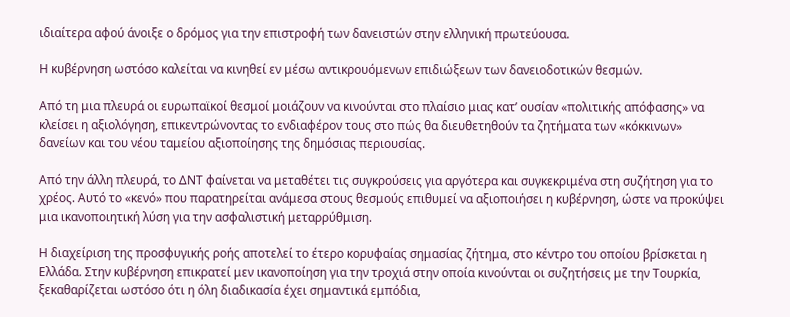ιδιαίτερα αφού άνοιξε ο δρόμος για την επιστροφή των δανειστών στην ελληνική πρωτεύουσα.

Η κυβέρνηση ωστόσο καλείται να κινηθεί εν μέσω αντικρουόμενων επιδιώξεων των δανειοδοτικών θεσμών.

Από τη μια πλευρά οι ευρωπαϊκοί θεσμοί μοιάζουν να κινούνται στο πλαίσιο μιας κατ’ ουσίαν «πολιτικής απόφασης» να κλείσει η αξιολόγηση, επικεντρώνοντας το ενδιαφέρον τους στο πώς θα διευθετηθούν τα ζητήματα των «κόκκινων» δανείων και του νέου ταμείου αξιοποίησης της δημόσιας περιουσίας.

Από την άλλη πλευρά, το ΔΝΤ φαίνεται να μεταθέτει τις συγκρούσεις για αργότερα και συγκεκριμένα στη συζήτηση για το χρέος. Αυτό το «κενό» που παρατηρείται ανάμεσα στους θεσμούς επιθυμεί να αξιοποιήσει η κυβέρνηση, ώστε να προκύψει μια ικανοποιητική λύση για την ασφαλιστική μεταρρύθμιση.

Η διαχείριση της προσφυγικής ροής αποτελεί το έτερο κορυφαίας σημασίας ζήτημα, στο κέντρο του οποίου βρίσκεται η Ελλάδα. Στην κυβέρνηση επικρατεί μεν ικανοποίηση για την τροχιά στην οποία κινούνται οι συζητήσεις με την Τουρκία, ξεκαθαρίζεται ωστόσο ότι η όλη διαδικασία έχει σημαντικά εμπόδια,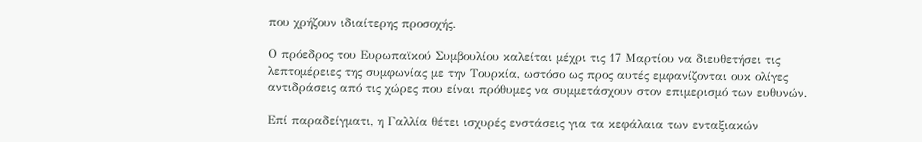που χρήζουν ιδιαίτερης προσοχής.

Ο πρόεδρος του Ευρωπαϊκού Συμβουλίου καλείται μέχρι τις 17 Μαρτίου να διευθετήσει τις λεπτομέρειες της συμφωνίας με την Τουρκία, ωστόσο ως προς αυτές εμφανίζονται ουκ ολίγες αντιδράσεις από τις χώρες που είναι πρόθυμες να συμμετάσχουν στον επιμερισμό των ευθυνών.

Επί παραδείγματι, η Γαλλία θέτει ισχυρές ενστάσεις για τα κεφάλαια των ενταξιακών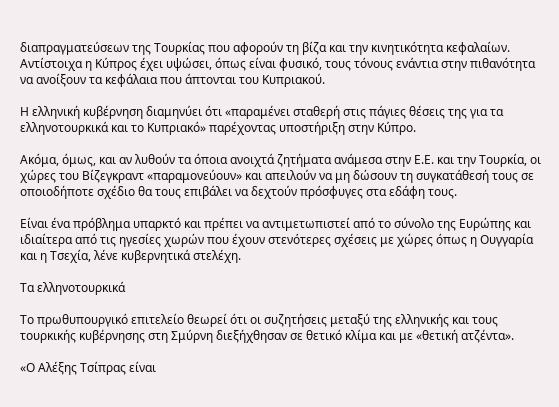διαπραγματεύσεων της Τουρκίας που αφορούν τη βίζα και την κινητικότητα κεφαλαίων. Αντίστοιχα η Κύπρος έχει υψώσει, όπως είναι φυσικό, τους τόνους ενάντια στην πιθανότητα να ανοίξουν τα κεφάλαια που άπτονται του Κυπριακού.

Η ελληνική κυβέρνηση διαμηνύει ότι «παραμένει σταθερή στις πάγιες θέσεις της για τα ελληνοτουρκικά και το Κυπριακό» παρέχοντας υποστήριξη στην Κύπρο.

Ακόμα, όμως, και αν λυθούν τα όποια ανοιχτά ζητήματα ανάμεσα στην Ε.Ε. και την Τουρκία, οι χώρες του Βίζεγκραντ «παραμονεύουν» και απειλούν να μη δώσουν τη συγκατάθεσή τους σε οποιοδήποτε σχέδιο θα τους επιβάλει να δεχτούν πρόσφυγες στα εδάφη τους.

Είναι ένα πρόβλημα υπαρκτό και πρέπει να αντιμετωπιστεί από το σύνολο της Ευρώπης και ιδιαίτερα από τις ηγεσίες χωρών που έχουν στενότερες σχέσεις με χώρες όπως η Ουγγαρία και η Τσεχία, λένε κυβερνητικά στελέχη.

Τα ελληνοτουρκικά

Το πρωθυπουργικό επιτελείο θεωρεί ότι οι συζητήσεις μεταξύ της ελληνικής και τους τουρκικής κυβέρνησης στη Σμύρνη διεξήχθησαν σε θετικό κλίμα και με «θετική ατζέντα».

«Ο Αλέξης Τσίπρας είναι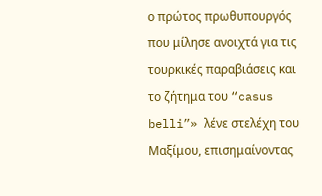ο πρώτος πρωθυπουργός που μίλησε ανοιχτά για τις τουρκικές παραβιάσεις και το ζήτημα του “casus belli”» λένε στελέχη του Μαξίμου, επισημαίνοντας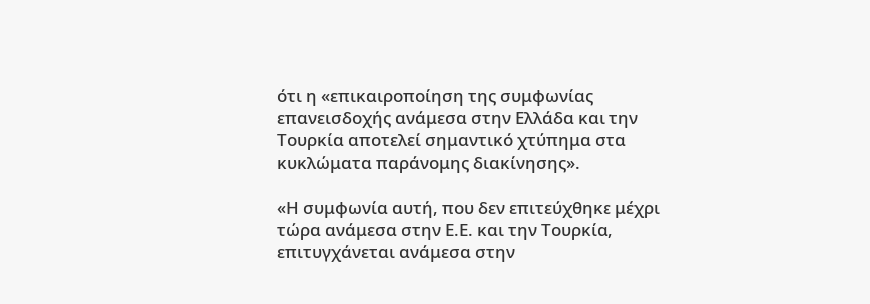ότι η «επικαιροποίηση της συμφωνίας επανεισδοχής ανάμεσα στην Ελλάδα και την Τουρκία αποτελεί σημαντικό χτύπημα στα κυκλώματα παράνομης διακίνησης».

«Η συμφωνία αυτή, που δεν επιτεύχθηκε μέχρι τώρα ανάμεσα στην Ε.Ε. και την Τουρκία, επιτυγχάνεται ανάμεσα στην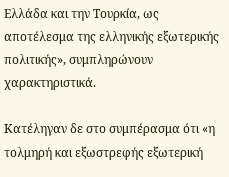Ελλάδα και την Τουρκία, ως αποτέλεσμα της ελληνικής εξωτερικής πολιτικής», συμπληρώνουν χαρακτηριστικά.

Κατέληγαν δε στο συμπέρασμα ότι «η τολμηρή και εξωστρεφής εξωτερική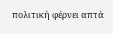πολιτική φέρνει απτά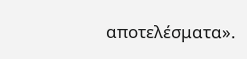αποτελέσματα».